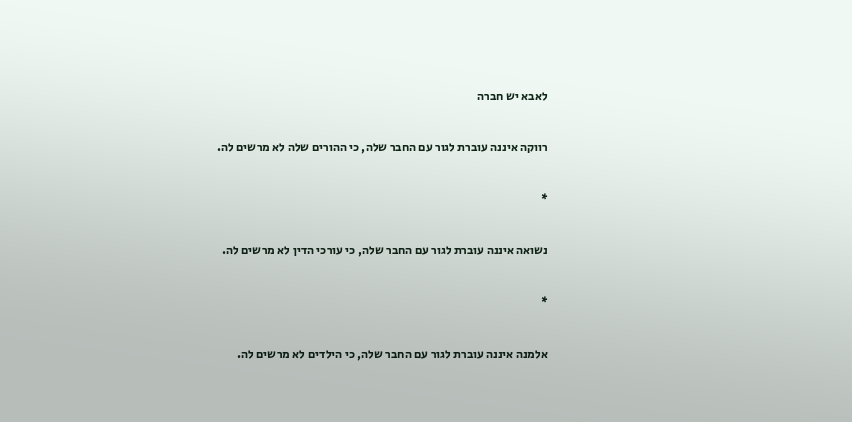לאבא יש חברה

רווקה איננה עוברת לגור עם החבר שלה, כי ההורים שלה לא מרשים לה.

*

נשואה איננה עוברת לגור עם החבר שלה, כי עורכי הדין לא מרשים לה.

*

אלמנה איננה עוברת לגור עם החבר שלה, כי הילדים לא מרשים לה.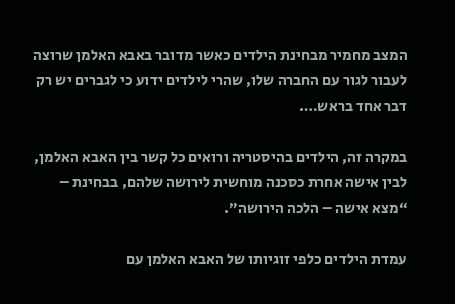המצב מחמיר מבחינת הילדים כאשר מדובר באבא האלמן שרוצה לעבור לגור עם החברה שלו, שהרי לילדים ידוע כי לגברים יש רק דבר אחד בראש….

במקרה זה, הילדים בהיסטריה ורואים כל קשר בין האבא האלמן, לבין אישה אחרת כסכנה מוחשית לירושה שלהם, בבחינת – “מצא אישה – הלכה הירושה”.

עמדת הילדים כלפי זוגיותו של האבא האלמן עם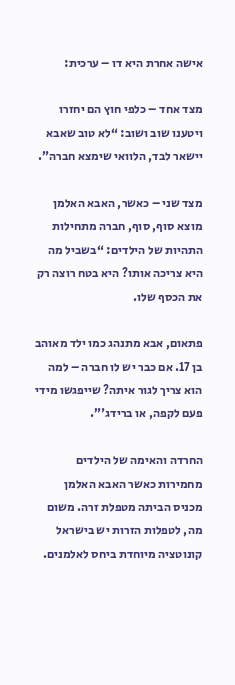אישה אחרת היא דו – ערכית:

מצד אחד – כלפי חוץ הם יחזרו ויטענו שוב ושוב: “לא טוב שאבא יישאר לבד, הלוואי שימצא חברה”.

מצד שני – כאשר, האבא האלמן מוצא סוף, סוף, חברה מתחילות התהיות של הילדים: “בשביל מה היא צריכה אותו? היא בטח רוצה רק את הכסף שלו.

פתאום, אבא מתנהג כמו ילד מאוהב בן 17. אם כבר יש לו חברה – למה הוא צריך לגור איתה? שייפגשו מידי פעם לקפה, או ברידג'”.

החרדה והאימה של הילדים מחמירות כאשר האבא האלמן מכניס הביתה מטפלת זרה. משום מה, לטפלות הזרות יש בישראל קונוטציה מיוחדת ביחס לאלמנים.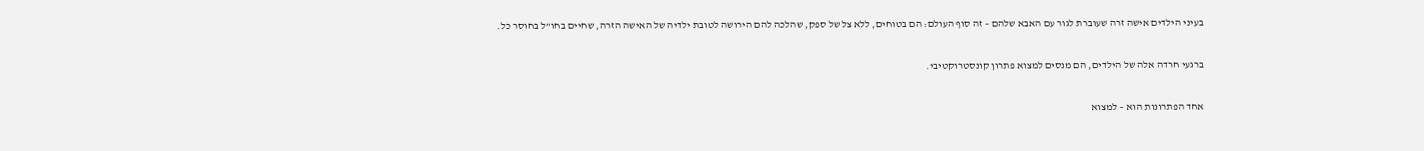בעיני הילדים אישה זרה שעוברת לגור עם האבא שלהם – זה סוף העולם: הם בטוחים, ללא צל של ספק, שהלכה להם הירושה לטובת ילדיה של האישה הזרה, שחיים בחו”ל בחוסר כל.

ברגעי חרדה אלה של הילדים, הם מנסים למצוא פתרון קונסטרוקטיבי.

אחד הפתרונות הוא – למצוא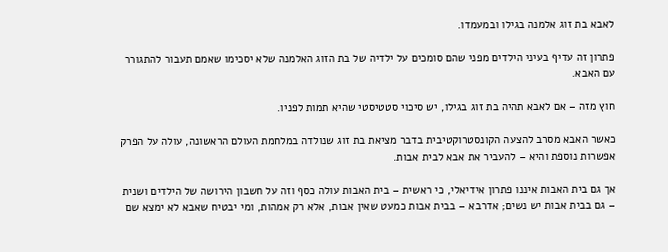לאבא בת זוג אלמנה בגילו ובמעמדו.

פתרון זה עדיף בעיני הילדים מפני שהם סומכים על ילדיה של בת הזוג האלמנה שלא יסכימו שאמם תעבור להתגורר עם האבא.

חוץ מזה – אם לאבא תהיה בת זוג בגילו, יש סיכוי סטטיסטי שהיא תמות לפניו.

כאשר האבא מסרב להצעה הקונסטרוקטיבית בדבר מציאת בת זוג שנולדה במלחמת העולם הראשונה, עולה על הפרק אפשרות נוספת והיא – להעביר את אבא לבית אבות.

אך גם בית האבות איננו פתרון אידיאלי, כי ראשית – בית האבות עולה כסף וזה על חשבון הירושה של הילדים ושנית – גם בבית אבות יש נשים; אדרבא – בבית אבות כמעט שאין אבות, אלא רק אמהות, ומי יבטיח שאבא לא ימצא שם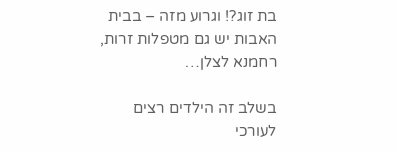בת זוג?! וגרוע מזה – בבית האבות יש גם מטפלות זרות, רחמנא לצלן…

בשלב זה הילדים רצים לעורכי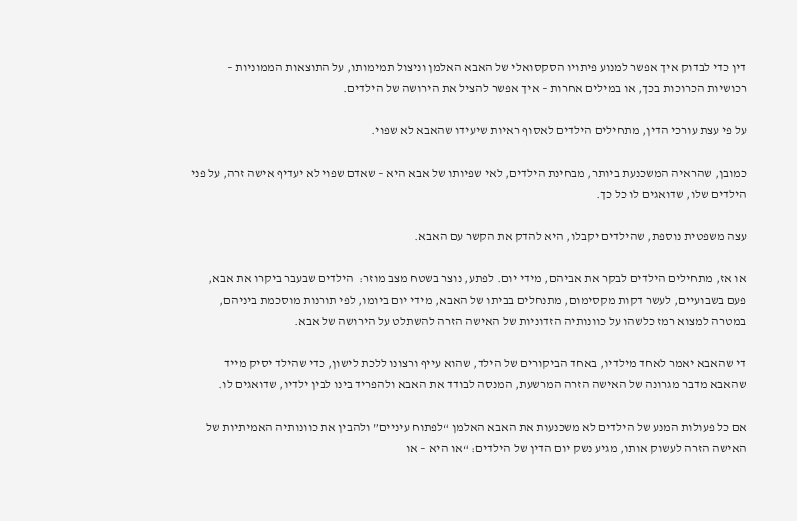דין כדי לבדוק איך אפשר למנוע פיתויו הסקסואלי של האבא האלמן וניצול תמימותו, על התוצאות הממוניות – רכושיות הכרוכות בכך, או במילים אחרות – איך אפשר להציל את הירושה של הילדים.

על פי עצת עורכי הדין, מתחילים הילדים לאסוף ראיות שיעידו שהאבא לא שפוי.

כמובן, שהראיה המשכנעת ביותר, מבחינת הילדים, לאי שפיותו של אבא היא – שאדם שפוי לא יעדיף אישה זרה, על פני הילדים שלו, שדואגים לו כל כך.

עצה משפטית נוספת, שהילדים יקבלו, היא להדק את הקשר עם האבא.

או אז, מתחילים הילדים לבקר את אביהם, מידי יום. לפתע, נוצר בשטח מצב מוזר:  הילדים שבעבר ביקרו את אבא,  פעם בשבועיים, לעשר דקות מקסימום, מתנחלים בביתו של האבא, מידי יום ביומו, לפי תורנות מוסכמת ביניהם, במטרה למצוא רמז כלשהו על כוונותיה הזדוניות של האישה הזרה להשתלט על הירושה של אבא.

די שהאבא יאמר לאחד מילדיו, באחד הביקורים של הילד, שהוא עייף ורצונו ללכת לישון, כדי שהילד יסיק מייד שהאבא מדבר מגרונה של האישה הזרה המרשעת, המנסה לבודד את האבא ולהפריד בינו לבין ילדיו, שדואגים לו.

אם כל פעולות המנע של הילדים לא משכנעות את האבא האלמן “לפתוח עיניים” ולהבין את כוונותיה האמיתיות של האישה הזרה לעשוק אותו, מגיע נשק יום הדין של הילדים: “או היא – או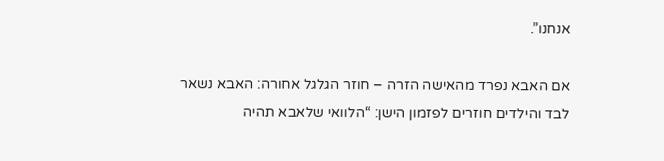אנחנו”.

אם האבא נפרד מהאישה הזרה – חוזר הגלגל אחורה: האבא נשאר לבד והילדים חוזרים לפזמון הישן: “הלוואי שלאבא תהיה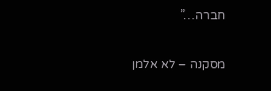חברה…”

מסקנה – לא אלמן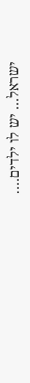ישראל… יש לו ילדים….